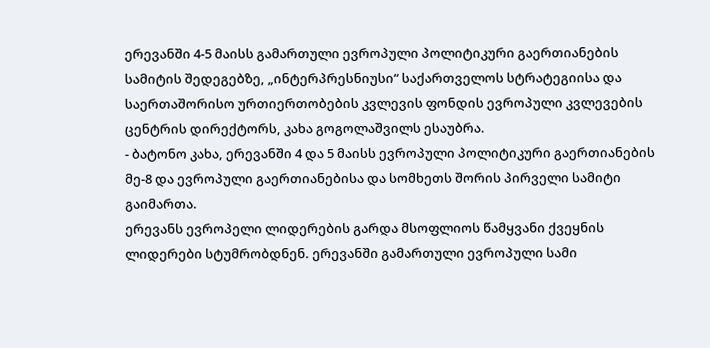ერევანში 4-5 მაისს გამართული ევროპული პოლიტიკური გაერთიანების სამიტის შედეგებზე, „ინტერპრესნიუსი“ საქართველოს სტრატეგიისა და საერთაშორისო ურთიერთობების კვლევის ფონდის ევროპული კვლევების ცენტრის დირექტორს, კახა გოგოლაშვილს ესაუბრა.
- ბატონო კახა, ერევანში 4 და 5 მაისს ევროპული პოლიტიკური გაერთიანების მე-8 და ევროპული გაერთიანებისა და სომხეთს შორის პირველი სამიტი გაიმართა.
ერევანს ევროპელი ლიდერების გარდა მსოფლიოს წამყვანი ქვეყნის ლიდერები სტუმრობდნენ. ერევანში გამართული ევროპული სამი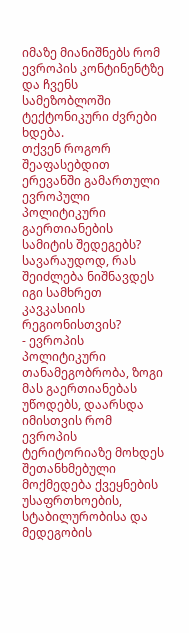იმაზე მიანიშნებს რომ ევროპის კონტინენტზე და ჩვენს სამეზობლოში ტექტონიკური ძვრები ხდება.
თქვენ როგორ შეაფასებდით ერევანში გამართული ევროპული პოლიტიკური გაერთიანების სამიტის შედეგებს? სავარაუდოდ, რას შეიძლება ნიშნავდეს იგი სამხრეთ კავკასიის რეგიონისთვის?
- ევროპის პოლიტიკური თანამეგობრობა, ზოგი მას გაერთიანებას უწოდებს, დაარსდა იმისთვის რომ ევროპის ტერიტორიაზე მოხდეს შეთანხმებული მოქმედება ქვეყნების უსაფრთხოების, სტაბილურობისა და მედეგობის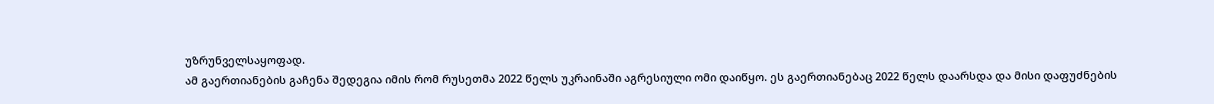უზრუნველსაყოფად.
ამ გაერთიანების გაჩენა შედეგია იმის რომ რუსეთმა 2022 წელს უკრაინაში აგრესიული ომი დაიწყო. ეს გაერთიანებაც 2022 წელს დაარსდა და მისი დაფუძნების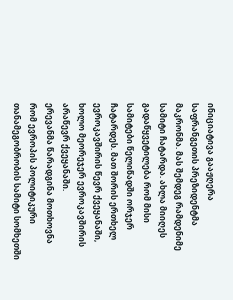ინიციატივა გააჟღერა საფრანგეთის პრეზიდენტმა მაკრონმა. მას შემდეგ რამდენიმე სამიტი ჩატარდა. ახლა მიიღეს გადაწყვეტილება რომ მისი სამიტები წელიწადში ორჯერ ჩატარდეს. მათ შორის ერთხელ ევროკავშირის წევრ ქვეყანაში, ხოლო მეორეჯერ ევროკავშირის არაწევრ ქვეყანაში.
ერევანმა წარადგინა მოთხოვნა რომ ევროპის პოლიტიკური თანამეგობრობის სამიტი სომხეთში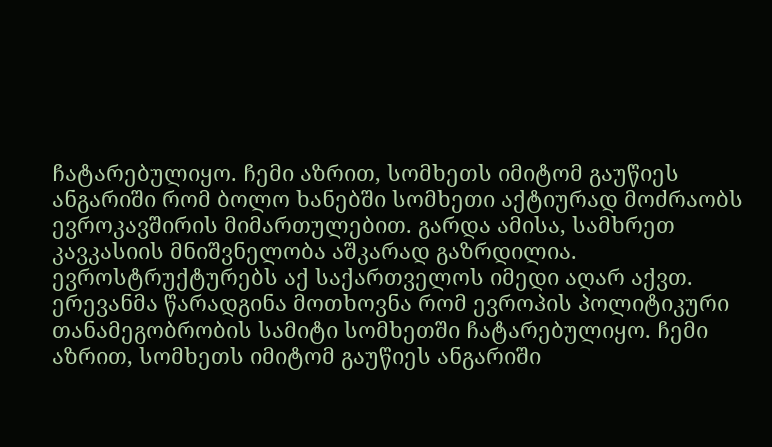ჩატარებულიყო. ჩემი აზრით, სომხეთს იმიტომ გაუწიეს ანგარიში რომ ბოლო ხანებში სომხეთი აქტიურად მოძრაობს ევროკავშირის მიმართულებით. გარდა ამისა, სამხრეთ კავკასიის მნიშვნელობა აშკარად გაზრდილია. ევროსტრუქტურებს აქ საქართველოს იმედი აღარ აქვთ.
ერევანმა წარადგინა მოთხოვნა რომ ევროპის პოლიტიკური თანამეგობრობის სამიტი სომხეთში ჩატარებულიყო. ჩემი აზრით, სომხეთს იმიტომ გაუწიეს ანგარიში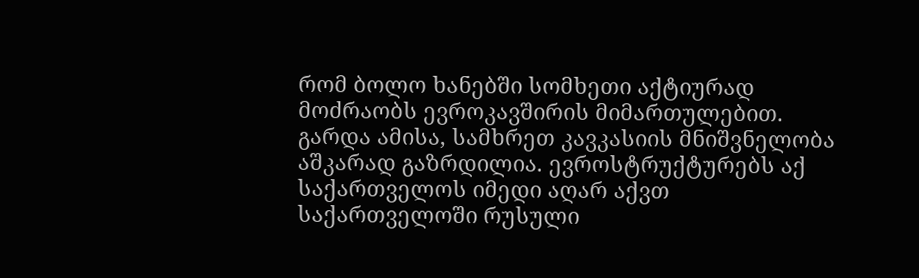რომ ბოლო ხანებში სომხეთი აქტიურად მოძრაობს ევროკავშირის მიმართულებით. გარდა ამისა, სამხრეთ კავკასიის მნიშვნელობა აშკარად გაზრდილია. ევროსტრუქტურებს აქ საქართველოს იმედი აღარ აქვთ
საქართველოში რუსული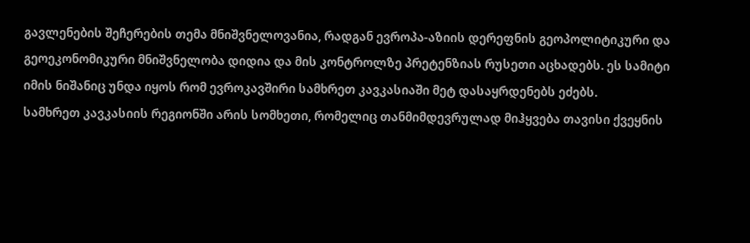გავლენების შეჩერების თემა მნიშვნელოვანია, რადგან ევროპა-აზიის დერეფნის გეოპოლიტიკური და გეოეკონომიკური მნიშვნელობა დიდია და მის კონტროლზე პრეტენზიას რუსეთი აცხადებს. ეს სამიტი იმის ნიშანიც უნდა იყოს რომ ევროკავშირი სამხრეთ კავკასიაში მეტ დასაყრდენებს ეძებს.
სამხრეთ კავკასიის რეგიონში არის სომხეთი, რომელიც თანმიმდევრულად მიჰყვება თავისი ქვეყნის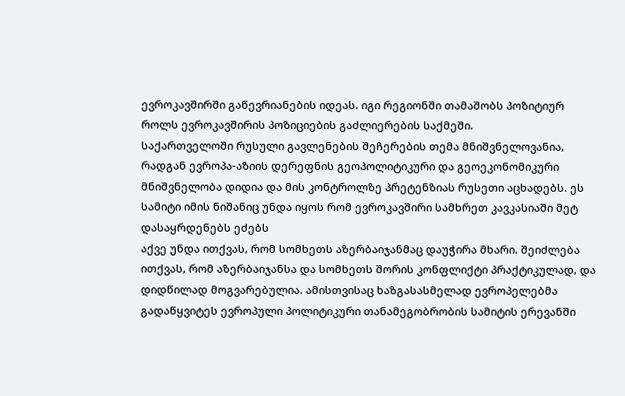ევროკავშირში გაწევრიანების იდეას. იგი რეგიონში თამაშობს პოზიტიურ როლს ევროკავშირის პოზიციების გაძლიერების საქმეში.
საქართველოში რუსული გავლენების შეჩერების თემა მნიშვნელოვანია, რადგან ევროპა-აზიის დერეფნის გეოპოლიტიკური და გეოეკონომიკური მნიშვნელობა დიდია და მის კონტროლზე პრეტენზიას რუსეთი აცხადებს. ეს სამიტი იმის ნიშანიც უნდა იყოს რომ ევროკავშირი სამხრეთ კავკასიაში მეტ დასაყრდენებს ეძებს
აქვე უნდა ითქვას, რომ სომხეთს აზერბაიჯანმაც დაუჭირა მხარი. შეიძლება ითქვას, რომ აზერბაიჯანსა და სომხეთს შორის კონფლიქტი პრაქტიკულად, და დიდწილად მოგვარებულია. ამისთვისაც ხაზგასასმელად ევროპელებმა გადაწყვიტეს ევროპული პოლიტიკური თანამეგობრობის სამიტის ერევანში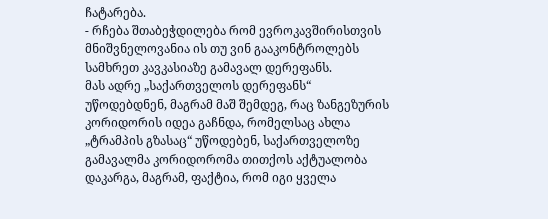ჩატარება.
- რჩება შთაბეჭდილება რომ ევროკავშირისთვის მნიშვნელოვანია ის თუ ვინ გააკონტროლებს სამხრეთ კავკასიაზე გამავალ დერეფანს.
მას ადრე „საქართველოს დერეფანს“ უწოდებდნენ, მაგრამ მაშ შემდეგ, რაც ზანგეზურის კორიდორის იდეა გაჩნდა, რომელსაც ახლა „ტრამპის გზასაც“ უწოდებენ, საქართველოზე გამავალმა კორიდორომა თითქოს აქტუალობა დაკარგა, მაგრამ, ფაქტია, რომ იგი ყველა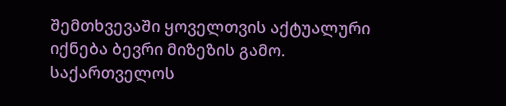შემთხვევაში ყოველთვის აქტუალური იქნება ბევრი მიზეზის გამო.
საქართველოს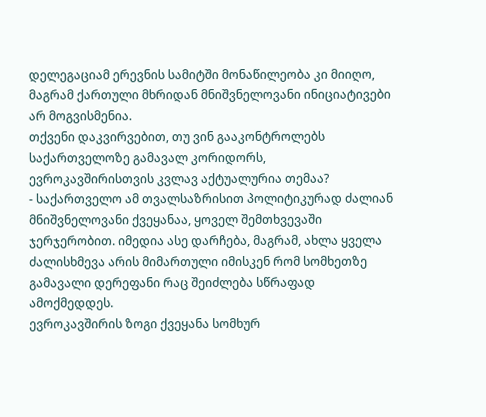დელეგაციამ ერევნის სამიტში მონაწილეობა კი მიიღო, მაგრამ ქართული მხრიდან მნიშვნელოვანი ინიციატივები არ მოგვისმენია.
თქვენი დაკვირვებით, თუ ვინ გააკონტროლებს საქართველოზე გამავალ კორიდორს, ევროკავშირისთვის კვლავ აქტუალურია თემაა?
- საქართველო ამ თვალსაზრისით პოლიტიკურად ძალიან მნიშვნელოვანი ქვეყანაა, ყოველ შემთხვევაში ჯერჯერობით. იმედია ასე დარჩება, მაგრამ, ახლა ყველა ძალისხმევა არის მიმართული იმისკენ რომ სომხეთზე გამავალი დერეფანი რაც შეიძლება სწრაფად ამოქმედდეს.
ევროკავშირის ზოგი ქვეყანა სომხურ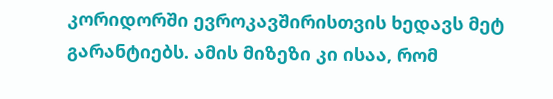კორიდორში ევროკავშირისთვის ხედავს მეტ გარანტიებს. ამის მიზეზი კი ისაა, რომ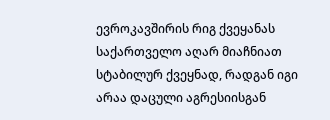ევროკავშირის რიგ ქვეყანას საქართველო აღარ მიაჩნიათ სტაბილურ ქვეყნად, რადგან იგი არაა დაცული აგრესიისგან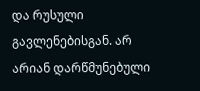და რუსული გავლენებისგან. არ არიან დარწმუნებული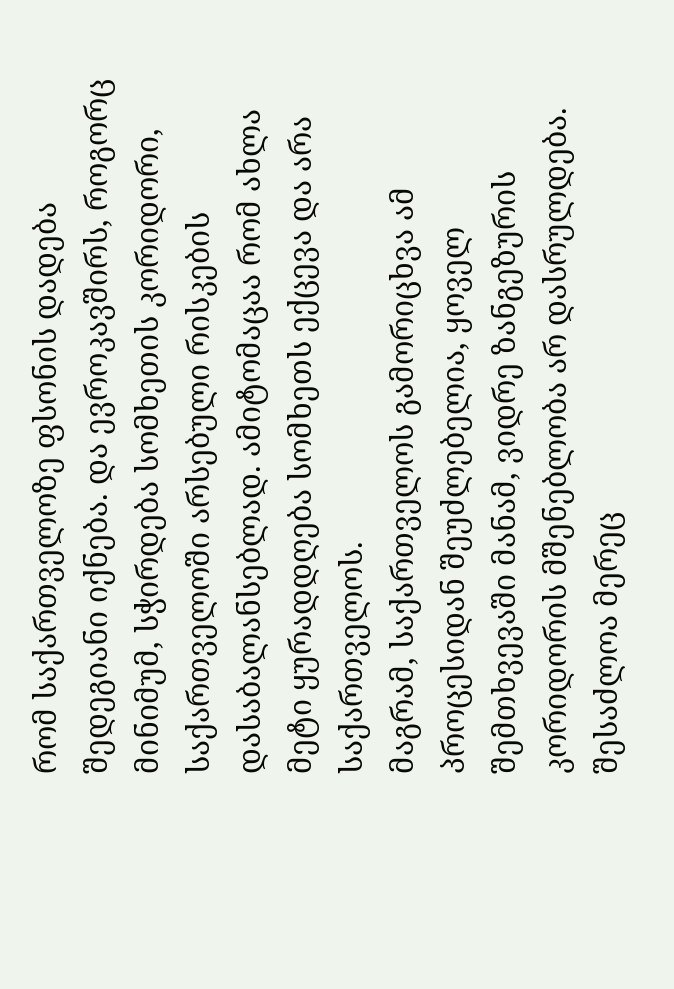რომ საქართველოზე ფსონის დადება შედეგიანი იქნება. და ევროკავშირს, როგორც მინიმუმ, სჭირდება სომხეთის კორიდორი, საქართველოში არსებული რისკების დასაბალანსებლად. ამიტომაცაა რომ ახლა მეტი ყურადდღება სომხეთს ექცევა და არა საქართველოს.
მაგრამ, საქართველოს გამორიცხვა ამ პროცესიდან შეუძლებელია, ყოველ შემთხვევაში მანამ, ვიდრე ზანგეზურის კორიდორის მშენებლობა არ დასრულდება. შესაძლოა მერეც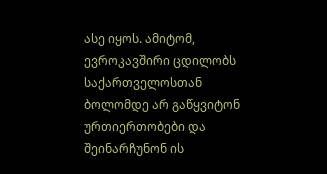ასე იყოს. ამიტომ, ევროკავშირი ცდილობს საქართველოსთან ბოლომდე არ გაწყვიტონ ურთიერთობები და შეინარჩუნონ ის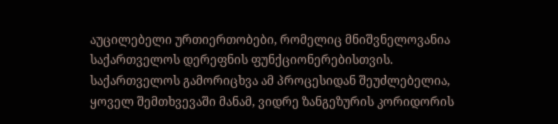აუცილებელი ურთიერთობები, რომელიც მნიშვნელოვანია საქართველოს დერეფნის ფუნქციონერებისთვის.
საქართველოს გამორიცხვა ამ პროცესიდან შეუძლებელია, ყოველ შემთხვევაში მანამ, ვიდრე ზანგეზურის კორიდორის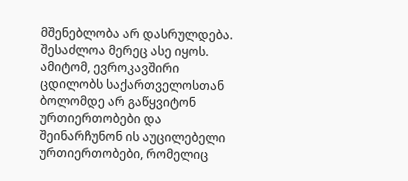მშენებლობა არ დასრულდება. შესაძლოა მერეც ასე იყოს. ამიტომ, ევროკავშირი ცდილობს საქართველოსთან ბოლომდე არ გაწყვიტონ ურთიერთობები და შეინარჩუნონ ის აუცილებელი ურთიერთობები, რომელიც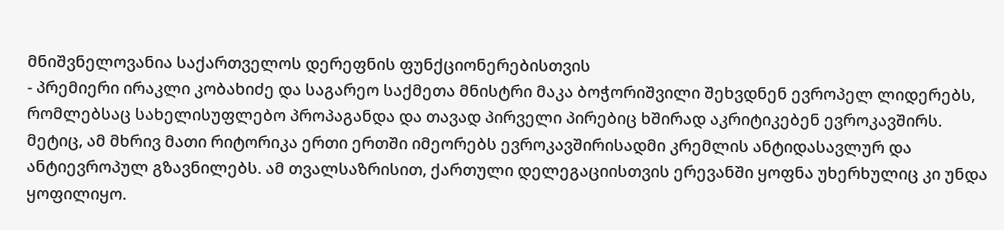მნიშვნელოვანია საქართველოს დერეფნის ფუნქციონერებისთვის
- პრემიერი ირაკლი კობახიძე და საგარეო საქმეთა მნისტრი მაკა ბოჭორიშვილი შეხვდნენ ევროპელ ლიდერებს, რომლებსაც სახელისუფლებო პროპაგანდა და თავად პირველი პირებიც ხშირად აკრიტიკებენ ევროკავშირს.
მეტიც, ამ მხრივ მათი რიტორიკა ერთი ერთში იმეორებს ევროკავშირისადმი კრემლის ანტიდასავლურ და ანტიევროპულ გზავნილებს. ამ თვალსაზრისით, ქართული დელეგაციისთვის ერევანში ყოფნა უხერხულიც კი უნდა ყოფილიყო.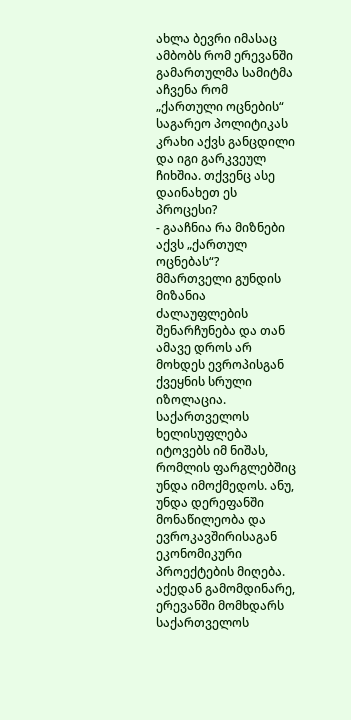ახლა ბევრი იმასაც ამბობს რომ ერევანში გამართულმა სამიტმა აჩვენა რომ „ქართული ოცნების“ საგარეო პოლიტიკას კრახი აქვს განცდილი და იგი გარკვეულ ჩიხშია. თქვენც ასე დაინახეთ ეს პროცესი?
- გააჩნია რა მიზნები აქვს „ქართულ ოცნებას“? მმართველი გუნდის მიზანია ძალაუფლების შენარჩუნება და თან ამავე დროს არ მოხდეს ევროპისგან ქვეყნის სრული იზოლაცია. საქართველოს ხელისუფლება იტოვებს იმ ნიშას, რომლის ფარგლებშიც უნდა იმოქმედოს. ანუ, უნდა დერეფანში მონაწილეობა და ევროკავშირისაგან ეკონომიკური პროექტების მიღება.
აქედან გამომდინარე, ერევანში მომხდარს საქართველოს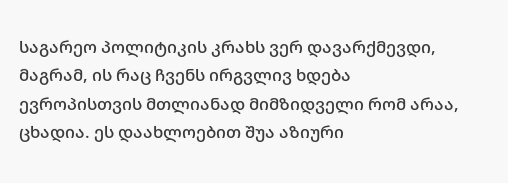საგარეო პოლიტიკის კრახს ვერ დავარქმევდი, მაგრამ, ის რაც ჩვენს ირგვლივ ხდება ევროპისთვის მთლიანად მიმზიდველი რომ არაა, ცხადია. ეს დაახლოებით შუა აზიური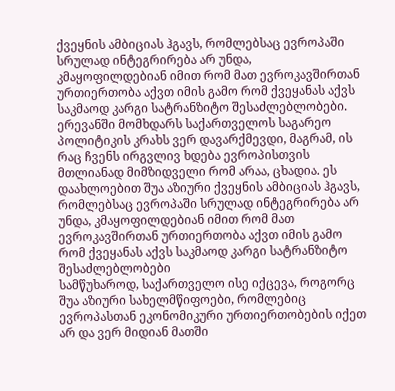ქვეყნის ამბიციას ჰგავს, რომლებსაც ევროპაში სრულად ინტეგრირება არ უნდა, კმაყოფილდებიან იმით რომ მათ ევროკავშირთან ურთიერთობა აქვთ იმის გამო რომ ქვეყანას აქვს საკმაოდ კარგი სატრანზიტო შესაძლებლობები.
ერევანში მომხდარს საქართველოს საგარეო პოლიტიკის კრახს ვერ დავარქმევდი, მაგრამ, ის რაც ჩვენს ირგვლივ ხდება ევროპისთვის მთლიანად მიმზიდველი რომ არაა, ცხადია. ეს დაახლოებით შუა აზიური ქვეყნის ამბიციას ჰგავს, რომლებსაც ევროპაში სრულად ინტეგრირება არ უნდა, კმაყოფილდებიან იმით რომ მათ ევროკავშირთან ურთიერთობა აქვთ იმის გამო რომ ქვეყანას აქვს საკმაოდ კარგი სატრანზიტო შესაძლებლობები
სამწუხაროდ, საქართველო ისე იქცევა, როგორც შუა აზიური სახელმწიფოები, რომლებიც ევროპასთან ეკონომიკური ურთიერთობების იქეთ არ და ვერ მიდიან მათში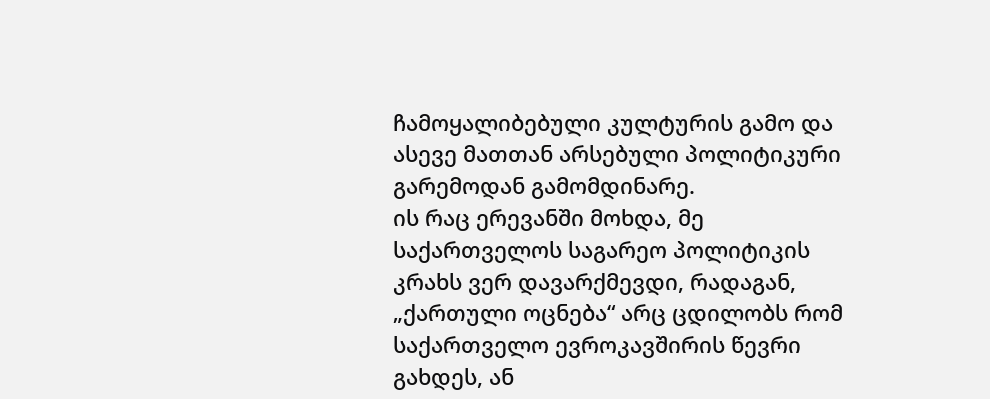ჩამოყალიბებული კულტურის გამო და ასევე მათთან არსებული პოლიტიკური გარემოდან გამომდინარე.
ის რაც ერევანში მოხდა, მე საქართველოს საგარეო პოლიტიკის კრახს ვერ დავარქმევდი, რადაგან, „ქართული ოცნება“ არც ცდილობს რომ საქართველო ევროკავშირის წევრი გახდეს, ან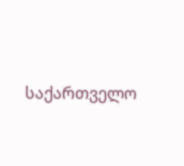საქართველო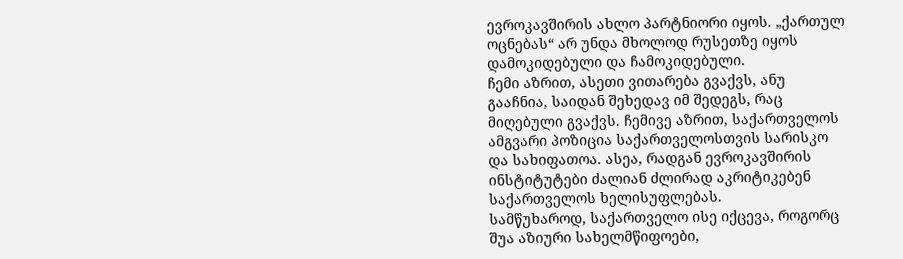ევროკავშირის ახლო პარტნიორი იყოს. „ქართულ ოცნებას“ არ უნდა მხოლოდ რუსეთზე იყოს დამოკიდებული და ჩამოკიდებული.
ჩემი აზრით, ასეთი ვითარება გვაქვს, ანუ გააჩნია, საიდან შეხედავ იმ შედეგს, რაც მიღებული გვაქვს. ჩემივე აზრით, საქართველოს ამგვარი პოზიცია საქართველოსთვის სარისკო და სახიფათოა. ასეა, რადგან ევროკავშირის ინსტიტუტები ძალიან ძლირად აკრიტიკებენ საქართველოს ხელისუფლებას.
სამწუხაროდ, საქართველო ისე იქცევა, როგორც შუა აზიური სახელმწიფოები,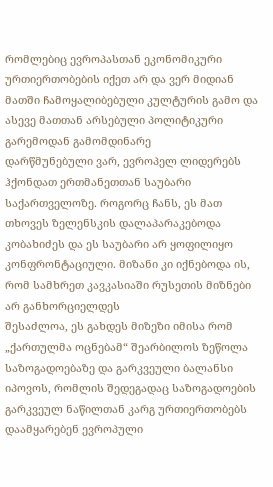რომლებიც ევროპასთან ეკონომიკური ურთიერთობების იქეთ არ და ვერ მიდიან მათში ჩამოყალიბებული კულტურის გამო და ასევე მათთან არსებული პოლიტიკური გარემოდან გამომდინარე
დარწმუნებული ვარ, ევროპელ ლიდერებს ჰქონდათ ერთმანეთთან საუბარი საქართველოზე. როგორც ჩანს, ეს მათ თხოვეს ზელენსკის დალაპარაკებოდა კობახიძეს და ეს საუბარი არ ყოფილიყო კონფრონტაციული. მიზანი კი იქნებოდა ის, რომ სამხრეთ კავკასიაში რუსეთის მიზნები არ განხორციელდეს
შესაძლოა, ეს გახდეს მიზეზი იმისა რომ „ქართულმა ოცნებამ“ შეარბილოს ზეწოლა საზოგადოებაზე და გარკვეული ბალანსი იპოვოს, რომლის შედეგადაც საზოგადოების გარკვეულ ნაწილთან კარგ ურთიერთობებს დაამყარებენ ევროპული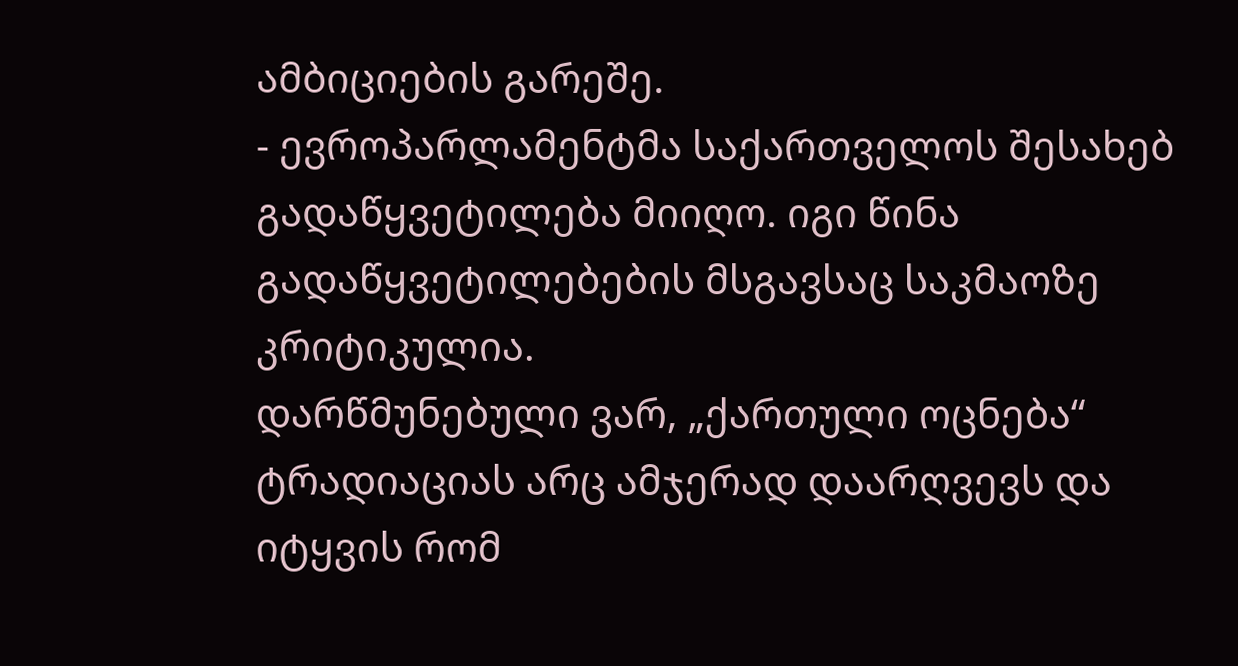ამბიციების გარეშე.
- ევროპარლამენტმა საქართველოს შესახებ გადაწყვეტილება მიიღო. იგი წინა გადაწყვეტილებების მსგავსაც საკმაოზე კრიტიკულია.
დარწმუნებული ვარ, „ქართული ოცნება“ ტრადიაციას არც ამჯერად დაარღვევს და იტყვის რომ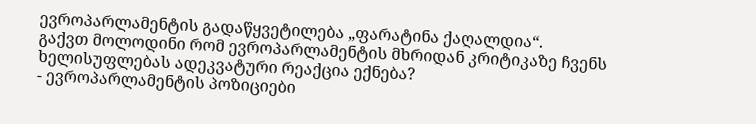ევროპარლამენტის გადაწყვეტილება „ფარატინა ქაღალდია“.
გაქვთ მოლოდინი რომ ევროპარლამენტის მხრიდან კრიტიკაზე ჩვენს ხელისუფლებას ადეკვატური რეაქცია ექნება?
- ევროპარლამენტის პოზიციები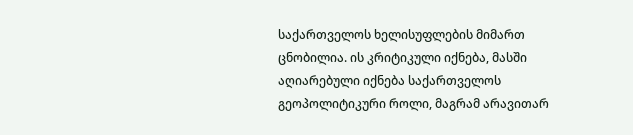საქართველოს ხელისუფლების მიმართ ცნობილია. ის კრიტიკული იქნება, მასში აღიარებული იქნება საქართველოს გეოპოლიტიკური როლი, მაგრამ არავითარ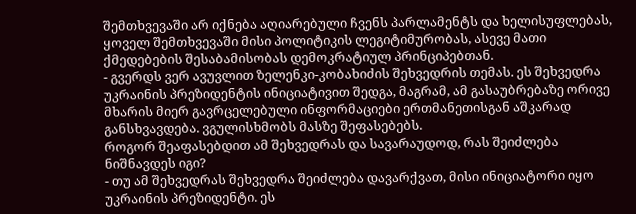შემთხვევაში არ იქნება აღიარებული ჩვენს პარლამენტს და ხელისუფლებას, ყოველ შემთხვევაში მისი პოლიტიკის ლეგიტიმურობას, ასევე მათი ქმედებების შესაბამისობას დემოკრატიულ პრინციპებთან.
- გვერდს ვერ ავუვლით ზელენკი-კობახიძის შეხვედრის თემას. ეს შეხვედრა უკრაინის პრეზიდენტის ინიციატივით შედგა, მაგრამ, ამ გასაუბრებაზე ორივე მხარის მიერ გავრცელებული ინფორმაციები ერთმანეთისგან აშკარად განსხვავდება. ვგულისხმობს მასზე შეფასებებს.
როგორ შეაფასებდით ამ შეხვედრას და სავარაუდოდ, რას შეიძლება ნიშნავდეს იგი?
- თუ ამ შეხვედრას შეხვედრა შეიძლება დავარქვათ, მისი ინიციატორი იყო უკრაინის პრეზიდენტი. ეს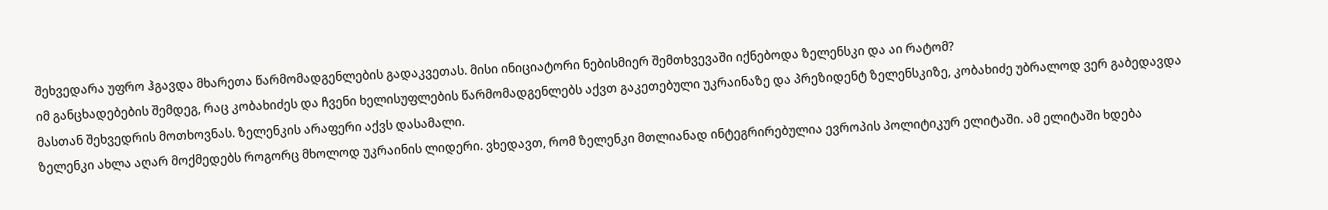შეხვედარა უფრო ჰგავდა მხარეთა წარმომადგენლების გადაკვეთას. მისი ინიციატორი ნებისმიერ შემთხვევაში იქნებოდა ზელენსკი და აი რატომ?
იმ განცხადებების შემდეგ, რაც კობახიძეს და ჩვენი ხელისუფლების წარმომადგენლებს აქვთ გაკეთებული უკრაინაზე და პრეზიდენტ ზელენსკიზე, კობახიძე უბრალოდ ვერ გაბედავდა მასთან შეხვედრის მოთხოვნას. ზელენკის არაფერი აქვს დასამალი.
ზელენკი ახლა აღარ მოქმედებს როგორც მხოლოდ უკრაინის ლიდერი. ვხედავთ, რომ ზელენკი მთლიანად ინტეგრირებულია ევროპის პოლიტიკურ ელიტაში. ამ ელიტაში ხდება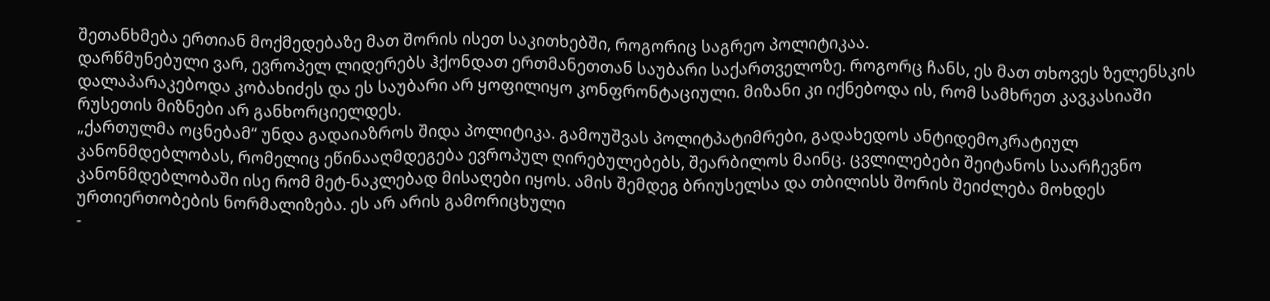შეთანხმება ერთიან მოქმედებაზე მათ შორის ისეთ საკითხებში, როგორიც საგრეო პოლიტიკაა.
დარწმუნებული ვარ, ევროპელ ლიდერებს ჰქონდათ ერთმანეთთან საუბარი საქართველოზე. როგორც ჩანს, ეს მათ თხოვეს ზელენსკის დალაპარაკებოდა კობახიძეს და ეს საუბარი არ ყოფილიყო კონფრონტაციული. მიზანი კი იქნებოდა ის, რომ სამხრეთ კავკასიაში რუსეთის მიზნები არ განხორციელდეს.
„ქართულმა ოცნებამ“ უნდა გადაიაზროს შიდა პოლიტიკა. გამოუშვას პოლიტპატიმრები, გადახედოს ანტიდემოკრატიულ კანონმდებლობას, რომელიც ეწინააღმდეგება ევროპულ ღირებულებებს, შეარბილოს მაინც. ცვლილებები შეიტანოს საარჩევნო კანონმდებლობაში ისე რომ მეტ-ნაკლებად მისაღები იყოს. ამის შემდეგ ბრიუსელსა და თბილისს შორის შეიძლება მოხდეს ურთიერთობების ნორმალიზება. ეს არ არის გამორიცხული
-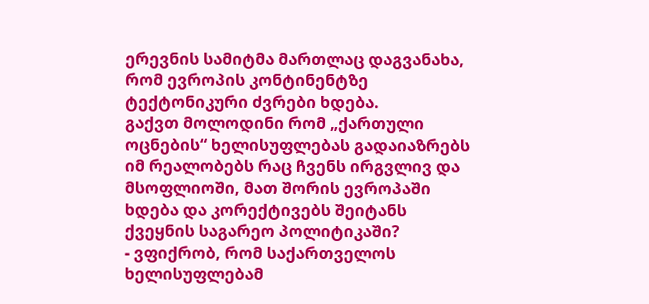ერევნის სამიტმა მართლაც დაგვანახა, რომ ევროპის კონტინენტზე ტექტონიკური ძვრები ხდება.
გაქვთ მოლოდინი რომ „ქართული ოცნების“ ხელისუფლებას გადაიაზრებს იმ რეალობებს რაც ჩვენს ირგვლივ და მსოფლიოში, მათ შორის ევროპაში ხდება და კორექტივებს შეიტანს ქვეყნის საგარეო პოლიტიკაში?
- ვფიქრობ, რომ საქართველოს ხელისუფლებამ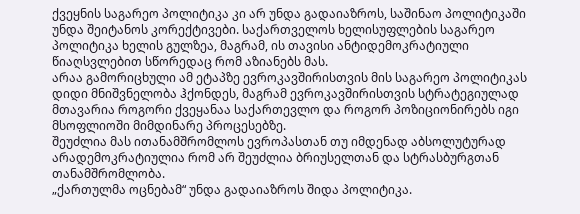ქვეყნის საგარეო პოლიტიკა კი არ უნდა გადაიაზროს, საშინაო პოლიტიკაში უნდა შეიტანოს კორექტივები. საქართველოს ხელისუფლების საგარეო პოლიტიკა ხელის გულზეა, მაგრამ, ის თავისი ანტიდემოკრატიული წიაღსვლებით სწორედაც რომ აზიანებს მას.
არაა გამორიცხული ამ ეტაპზე ევროკავშირისთვის მის საგარეო პოლიტიკას დიდი მნიშვნელობა ჰქონდეს, მაგრამ ევროკავშირისთვის სტრატეგიულად მთავარია როგორი ქვეყანაა საქართევლო და როგორ პოზიციონირებს იგი მსოფლიოში მიმდინარე პროცესებზე.
შეუძლია მას ითანამშრომლოს ევროპასთან თუ იმდენად აბსოლუტურად არადემოკრატიულია რომ არ შეუძლია ბრიუსელთან და სტრასბურგთან თანამშრომლობა.
„ქართულმა ოცნებამ“ უნდა გადაიაზროს შიდა პოლიტიკა.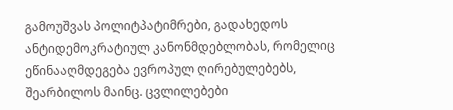გამოუშვას პოლიტპატიმრები, გადახედოს ანტიდემოკრატიულ კანონმდებლობას, რომელიც ეწინააღმდეგება ევროპულ ღირებულებებს, შეარბილოს მაინც. ცვლილებები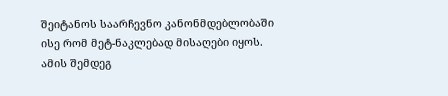შეიტანოს საარჩევნო კანონმდებლობაში ისე რომ მეტ-ნაკლებად მისაღები იყოს. ამის შემდეგ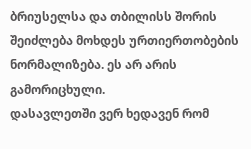ბრიუსელსა და თბილისს შორის შეიძლება მოხდეს ურთიერთობების ნორმალიზება. ეს არ არის გამორიცხული.
დასავლეთში ვერ ხედავენ რომ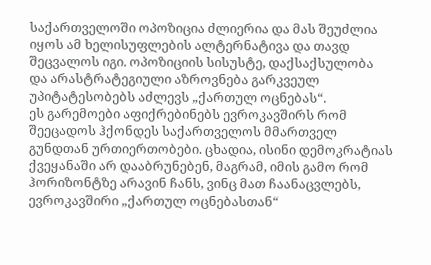საქართველოში ოპოზიცია ძლიერია და მას შეუძლია იყოს ამ ხელისუფლების ალტერნატივა და თავდ შეცვალოს იგი. ოპოზიციის სისუსტე, დაქსაქსულობა და არასტრატეგიული აზროვნება გარკვეულ უპიტატესობებს აძლევს „ქართულ ოცნებას“.
ეს გარემოები აფიქრებინებს ევროკავშირს რომ შეეცადოს ჰქონდეს საქართველოს მმართველ გუნდთან ურთიერთობები. ცხადია, ისინი დემოკრატიას ქვეყანაში არ დააბრუნებენ, მაგრამ, იმის გამო რომ ჰორიზონტზე არავინ ჩანს, ვინც მათ ჩაანაცვლებს, ევროკავშირი „ქართულ ოცნებასთან“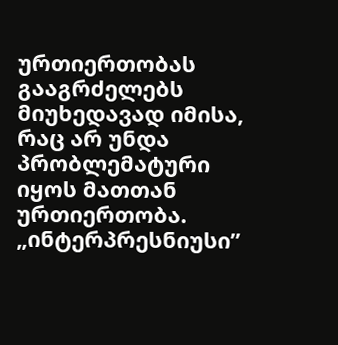ურთიერთობას გააგრძელებს მიუხედავად იმისა, რაც არ უნდა პრობლემატური იყოს მათთან ურთიერთობა.
„ინტერპრესნიუსი”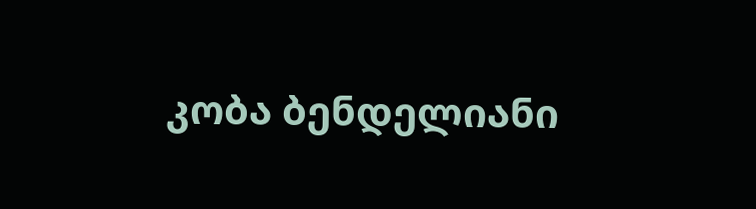კობა ბენდელიანი